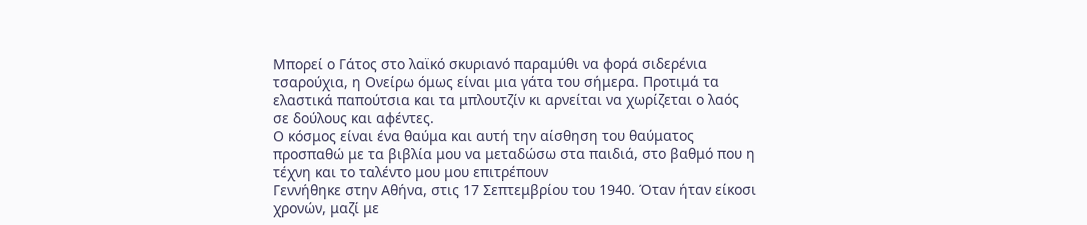Μπορεί ο Γάτος στο λαϊκό σκυριανό παραμύθι να φορά σιδερένια τσαρούχια, η Ονείρω όμως είναι μια γάτα του σήμερα. Προτιμά τα ελαστικά παπούτσια και τα μπλουτζίν κι αρνείται να χωρίζεται ο λαός σε δούλους και αφέντες.
Ο κόσμος είναι ένα θαύμα και αυτή την αίσθηση του θαύματος προσπαθώ με τα βιβλία μου να μεταδώσω στα παιδιά, στο βαθμό που η τέχνη και το ταλέντο μου μου επιτρέπουν
Γεννήθηκε στην Αθήνα, στις 17 Σεπτεμβρίου του 1940. Όταν ήταν είκοσι χρονών, μαζί με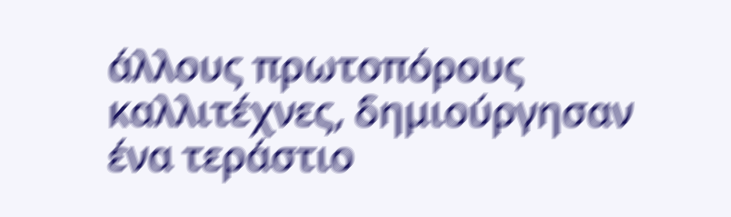άλλους πρωτοπόρους καλλιτέχνες, δημιούργησαν ένα τεράστιο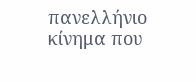πανελλήνιο κίνημα που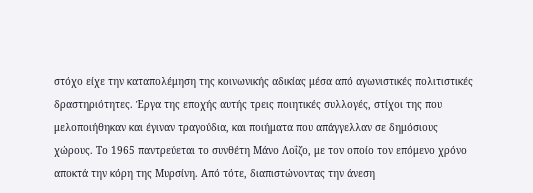στόχο είχε την καταπολέμηση της κοινωνικής αδικίας μέσα από αγωνιστικές πολιτιστικές δραστηριότητες. Έργα της εποχής αυτής τρεις ποιητικές συλλογές, στίχοι της που μελοποιήθηκαν και έγιναν τραγούδια, και ποιήματα που απάγγελλαν σε δημόσιους χώρους. Το 1965 παντρεύεται το συνθέτη Μάνο Λοΐζο, με τον οποίο τον επόμενο χρόνο αποκτά την κόρη της Μυρσίνη. Από τότε, διαπιστώνοντας την άνεση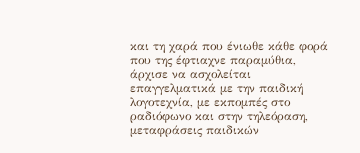και τη χαρά που ένιωθε κάθε φορά που της έφτιαχνε παραμύθια, άρχισε να ασχολείται επαγγελματικά με την παιδική λογοτεχνία, με εκπομπές στο ραδιόφωνο και στην τηλεόραση, μεταφράσεις παιδικών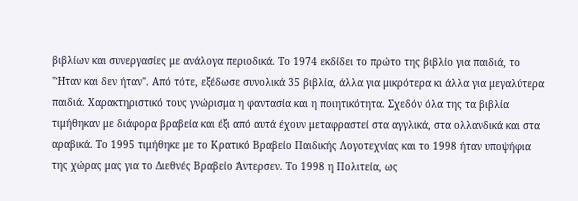βιβλίων και συνεργασίες με ανάλογα περιοδικά. Το 1974 εκδίδει το πρώτο της βιβλίο για παιδιά, το "Ήταν και δεν ήταν". Από τότε, εξέδωσε συνολικά 35 βιβλία, άλλα για μικρότερα κι άλλα για μεγαλύτερα παιδιά. Χαρακτηριστικό τους γνώρισμα η φαντασία και η ποιητικότητα. Σχεδόν όλα της τα βιβλία τιμήθηκαν με διάφορα βραβεία και έξι από αυτά έχουν μεταφραστεί στα αγγλικά, στα ολλανδικά και στα αραβικά. Το 1995 τιμήθηκε με το Κρατικό Βραβείο Παιδικής Λογοτεχνίας και το 1998 ήταν υποψήφια της χώρας μας για το Διεθνές Βραβείο Άντερσεν. Το 1998 η Πολιτεία, ως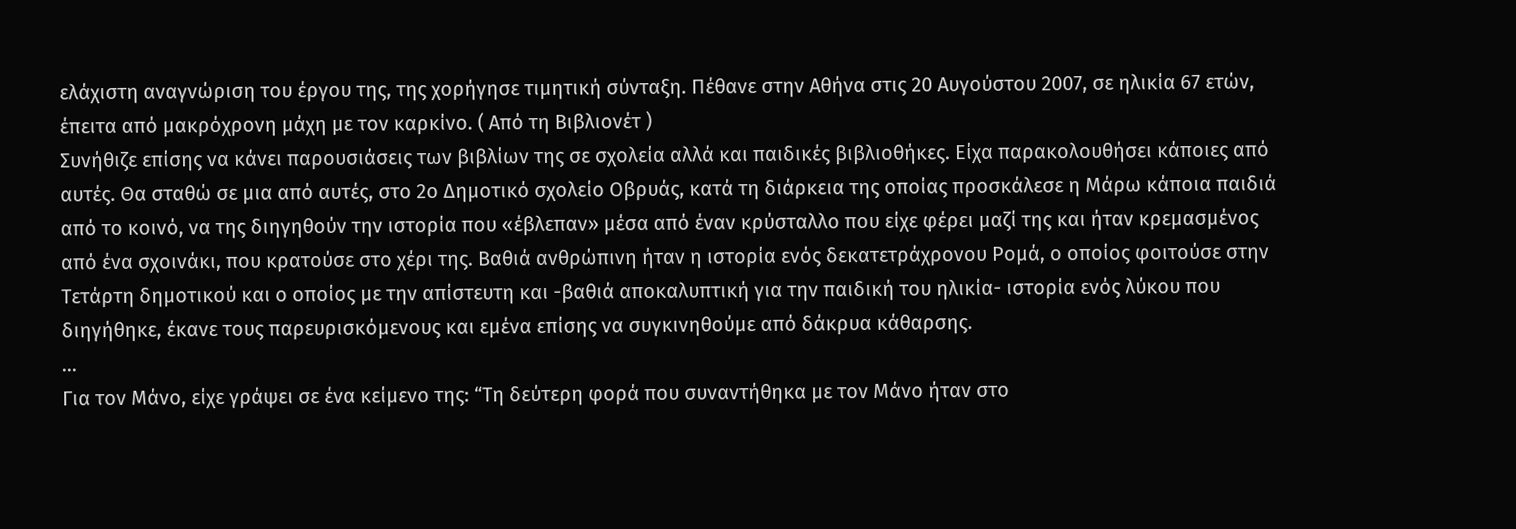ελάχιστη αναγνώριση του έργου της, της χορήγησε τιμητική σύνταξη. Πέθανε στην Αθήνα στις 20 Αυγούστου 2007, σε ηλικία 67 ετών, έπειτα από μακρόχρονη μάχη με τον καρκίνο. ( Από τη Βιβλιονέτ )
Συνήθιζε επίσης να κάνει παρουσιάσεις των βιβλίων της σε σχολεία αλλά και παιδικές βιβλιοθήκες. Είχα παρακολουθήσει κάποιες από αυτές. Θα σταθώ σε μια από αυτές, στο 2ο Δημοτικό σχολείο Οβρυάς, κατά τη διάρκεια της οποίας προσκάλεσε η Μάρω κάποια παιδιά από το κοινό, να της διηγηθούν την ιστορία που «έβλεπαν» μέσα από έναν κρύσταλλο που είχε φέρει μαζί της και ήταν κρεμασμένος από ένα σχοινάκι, που κρατούσε στο χέρι της. Βαθιά ανθρώπινη ήταν η ιστορία ενός δεκατετράχρονου Ρομά, ο οποίος φοιτούσε στην Τετάρτη δημοτικού και ο οποίος με την απίστευτη και -βαθιά αποκαλυπτική για την παιδική του ηλικία- ιστορία ενός λύκου που διηγήθηκε, έκανε τους παρευρισκόμενους και εμένα επίσης να συγκινηθούμε από δάκρυα κάθαρσης.
...
Για τον Μάνο, είχε γράψει σε ένα κείμενο της: “Τη δεύτερη φορά που συναντήθηκα με τον Μάνο ήταν στο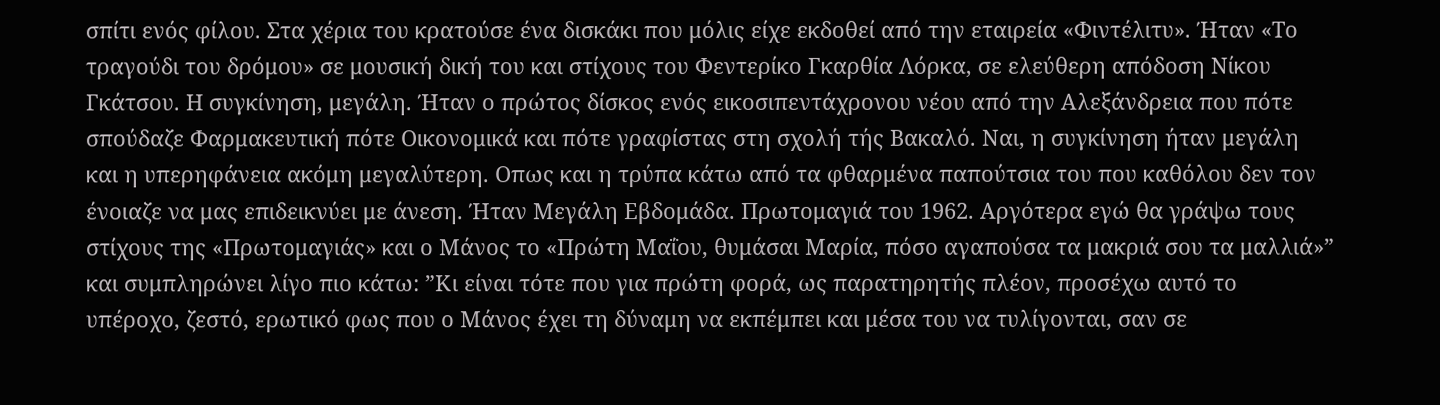σπίτι ενός φίλου. Στα χέρια του κρατούσε ένα δισκάκι που μόλις είχε εκδοθεί από την εταιρεία «Φιντέλιτυ». Ήταν «Το τραγούδι του δρόμου» σε μουσική δική του και στίχους του Φεντερίκο Γκαρθία Λόρκα, σε ελεύθερη απόδοση Νίκου Γκάτσου. Η συγκίνηση, μεγάλη. Ήταν ο πρώτος δίσκος ενός εικοσιπεντάχρονου νέου από την Αλεξάνδρεια που πότε σπούδαζε Φαρμακευτική πότε Οικονομικά και πότε γραφίστας στη σχολή τής Βακαλό. Ναι, η συγκίνηση ήταν μεγάλη και η υπερηφάνεια ακόμη μεγαλύτερη. Οπως και η τρύπα κάτω από τα φθαρμένα παπούτσια του που καθόλου δεν τον ένοιαζε να μας επιδεικνύει με άνεση. Ήταν Μεγάλη Εβδομάδα. Πρωτομαγιά του 1962. Αργότερα εγώ θα γράψω τους στίχους της «Πρωτομαγιάς» και ο Μάνος το «Πρώτη Μαΐου, θυμάσαι Μαρία, πόσο αγαπούσα τα μακριά σου τα μαλλιά»” και συμπληρώνει λίγο πιο κάτω: ”Κι είναι τότε που για πρώτη φορά, ως παρατηρητής πλέον, προσέχω αυτό το υπέροχο, ζεστό, ερωτικό φως που ο Μάνος έχει τη δύναμη να εκπέμπει και μέσα του να τυλίγονται, σαν σε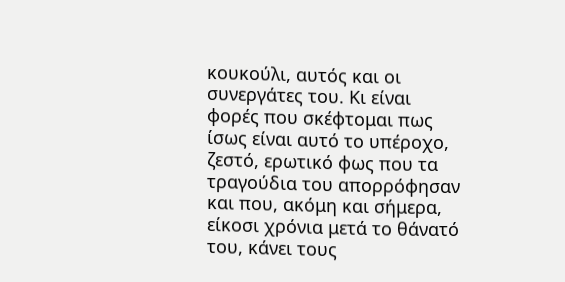κουκούλι, αυτός και οι συνεργάτες του. Κι είναι φορές που σκέφτομαι πως ίσως είναι αυτό το υπέροχο, ζεστό, ερωτικό φως που τα τραγούδια του απορρόφησαν και που, ακόμη και σήμερα, είκοσι χρόνια μετά το θάνατό του, κάνει τους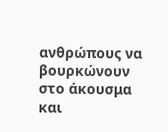ανθρώπους να βουρκώνουν στο άκουσμα και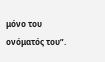μόνο του ονόματός του”.